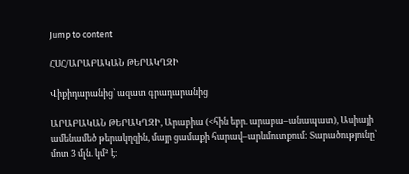Jump to content

ՀՍՀ/ԱՐԱԲԱԿԱՆ ԹԵՐԱԿՂԶԻ

Վիքիդարանից՝ ազատ գրադարանից

ԱՐԱԲԱԿԱՆ ԹԵՐԱԿՂԶԻ, Արաբիա (<հին եբր. արաբա–անապատ), Ասիայի ամենամեծ թերակղզին, մայր ցամաքի հարավ–արևմուտքում: Տարածությունը՝ մոտ 3 մլն. կմ² է։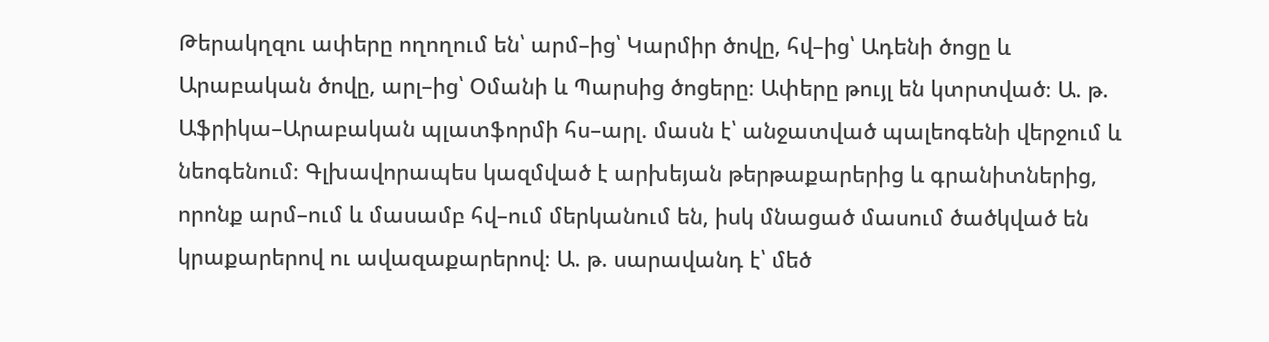Թերակղզու ափերը ողողում են՝ արմ–ից՝ Կարմիր ծովը, հվ–ից՝ Ադենի ծոցը և Արաբական ծովը, արլ–ից՝ Օմանի և Պարսից ծոցերը։ Ափերը թույլ են կտրտված։ Ա. թ. Աֆրիկա–Արաբական պլատֆորմի հս–արլ. մասն է՝ անջատված պալեոգենի վերջում և նեոգենում։ Գլխավորապես կազմված է արխեյան թերթաքարերից և գրանիտներից, որոնք արմ–ում և մասամբ հվ–ում մերկանում են, իսկ մնացած մասում ծածկված են կրաքարերով ու ավազաքարերով։ Ա. թ. սարավանդ է՝ մեծ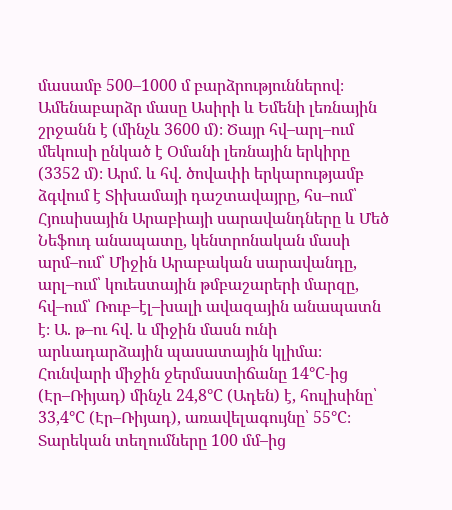մասամբ 500–1000 մ բարձրություններով։ Ամենաբարձր մասը Ասիրի և Եմենի լեռնային շրջանն է (մինչև 3600 մ)։ Ծայր հվ–արլ–ում մեկուսի ընկած է Օմանի լեռնային երկիրը (3352 մ)։ Արմ. և հվ. ծովափի երկարությամբ ձգվում է Տիխամայի դաշտավայրը, հս–ում՝ Հյուսիսային Արաբիայի սարավանդները և Մեծ Նեֆուդ անապատը, կենտրոնական մասի արմ–ում՝ Միջին Արաբական սարավանդը, արլ–ում՝ կուեստային թմբաշարերի մարզը, հվ–ում՝ Ռուբ–էլ–խալի ավազային անապատն է։ Ա. թ–ու հվ. և միջին մասն ունի արևադարձային պասատային կլիմա։ Հունվարի միջին ջերմաստիճանը 14°C-ից (Էր–Ռիյադ) մինչև 24,8°C (Ադեն) է, հուլիսինը՝ 33,4°C (Էր–Ռիյադ), առավելագույնը՝ 55°C։ Տարեկան տեղումները 100 մմ–ից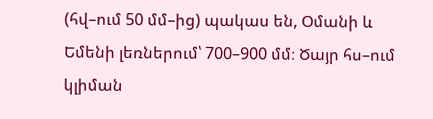(հվ–ում 50 մմ–ից) պակաս են, Օմանի և Եմենի լեռներում՝ 700–900 մմ։ Ծայր հս–ում կլիման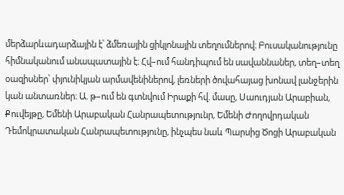մերձարևադարձային է՝ ձմեռային ցիկլոնային տեղումներով։ Բուսականությունը հիմնականում անապատային է։ Հվ–ում հանդիպում են սավաննաներ, տեղ–տեղ օազիսներ՝ փյունիկյան արմավենիներով, լեռների ծովահայաց խոնավ լանջերին կան անտառներ։ Ա. թ–ում են գտնվում Իրաքի հվ. մասը, Սաուդյան Արաբիան, Քուվեյթը, Եմենի Արաբական Հանրապետությունր, Եմենի Ժողովրդական Դեմոկրատական Հանրապետությունը, ինչպես նաև Պարսից Ծոցի Արաբական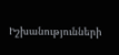Իշխանությունների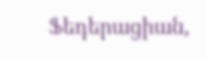Ֆեդերացիան,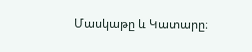Մասկաթը և Կատարը։